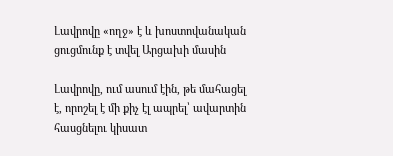Լավրովը «ողջ» է և խոստովանական ցուցմունք է տվել Արցախի մասին

Լավրովը, ում ասում էին, թե մահացել է, որոշել է մի քիչ էլ ապրել՝ ավարտին հասցնելու կիսատ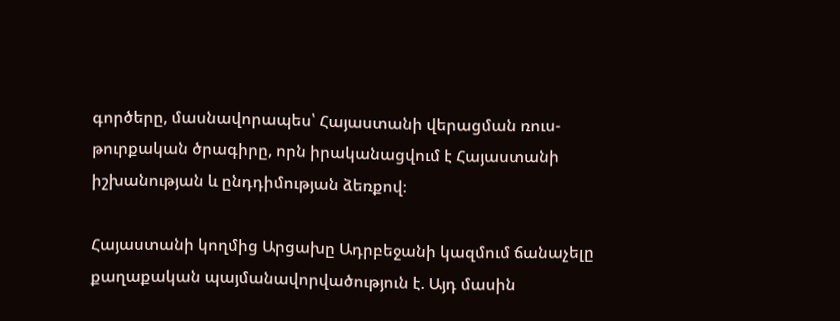գործերը, մասնավորապես՝ Հայաստանի վերացման ռուս-թուրքական ծրագիրը, որն իրականացվում է Հայաստանի իշխանության և ընդդիմության ձեռքով։

Հայաստանի կողմից Արցախը Ադրբեջանի կազմում ճանաչելը քաղաքական պայմանավորվածություն է. Այդ մասին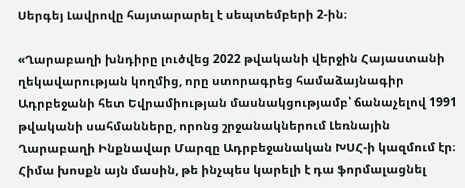Սերգեյ Լավրովը հայտարարել է սեպտեմբերի 2-ին։

«Ղարաբաղի խնդիրը լուծվեց 2022 թվականի վերջին Հայաստանի ղեկավարության կողմից, որը ստորագրեց համաձայնագիր Ադրբեջանի հետ Եվրամիության մասնակցությամբ՝ ճանաչելով 1991 թվականի սահմանները, որոնց շրջանակներում Լեռնային Ղարաբաղի Ինքնավար Մարզը Ադրբեջանական ԽՍՀ-ի կազմում էր։ Հիմա խոսքն այն մասին, թե ինչպես կարելի է դա ֆորմալացնել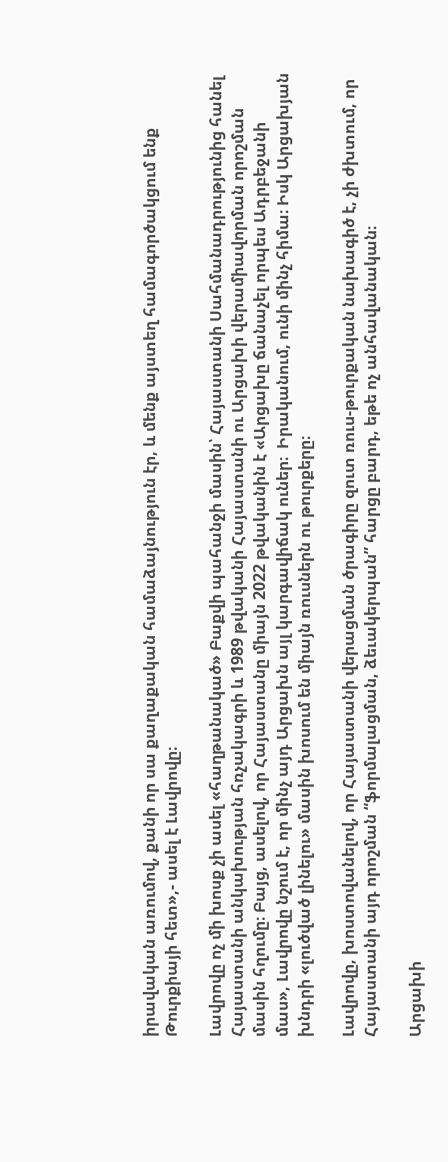իրավական առումով, քանի որ սա քաղաքական համաձայնություն էր, և մենք այստեղ համագործակցում ենք Թուրքիայի հետ»,- ասել է Լավրովը։

Լավրովը ոչ մի խոսք չի ասել «հաղթանակած» Բաքվի պահանջի մասին՝ Հայաստանի Սահմանադրությունից հանել Հայաստանի անկախության հռչակագրի և 1989 թվականի Հայաստանի ու Արցախի վերամիավորման որոշման մասին հղումը։ Բայց, ասելով, որ Հայաստանը միայն 2022 թվականին է «Արցախը ճանաչել որպես Ադրբեջանի մաս», Լավրովը նշում է, որ մինչ այդ Արցախն այլ կարգավիճակ ուներ։  Իրականում, ունի մինչ հիմա։ Իսկ Արցախյան խնդրի «լուծված լինելու» մասին խոսում են միայն ռուսներն ու թուրքերը։

Լավրովը, խոստովանելով, որ Հայաստանի վերացման ծրագիրը զուտ ռուս-թուրքական նախագիծ է, չի ժխտում, որ Հայաստանի այդ որոշման “ֆորմալացման, ձեւակերպան” հարցը բարդ, եթե ոչ անհավանական։

Արցախի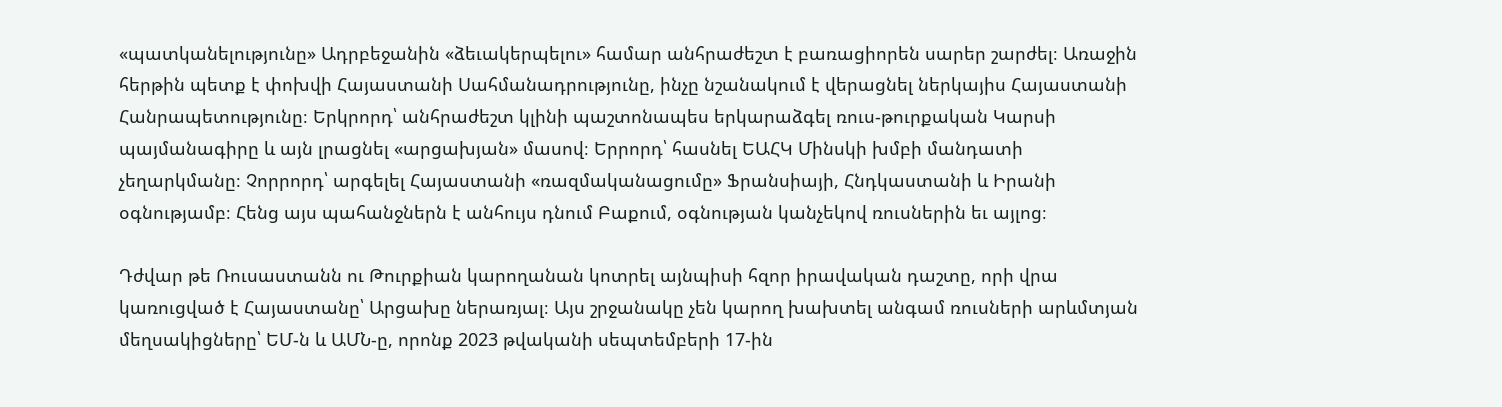«պատկանելությունը» Ադրբեջանին «ձեւակերպելու» համար անհրաժեշտ է բառացիորեն սարեր շարժել։ Առաջին հերթին պետք է փոխվի Հայաստանի Սահմանադրությունը, ինչը նշանակում է վերացնել ներկայիս Հայաստանի Հանրապետությունը։ Երկրորդ՝ անհրաժեշտ կլինի պաշտոնապես երկարաձգել ռուս-թուրքական Կարսի պայմանագիրը և այն լրացնել «արցախյան» մասով։ Երրորդ՝ հասնել ԵԱՀԿ Մինսկի խմբի մանդատի չեղարկմանը։ Չորրորդ՝ արգելել Հայաստանի «ռազմականացումը» Ֆրանսիայի, Հնդկաստանի և Իրանի օգնությամբ։ Հենց այս պահանջներն է անհույս դնում Բաքում, օգնության կանչեկով ռուսներին եւ այլոց։

Դժվար թե Ռուսաստանն ու Թուրքիան կարողանան կոտրել այնպիսի հզոր իրավական դաշտը, որի վրա կառուցված է Հայաստանը՝ Արցախը ներառյալ։ Այս շրջանակը չեն կարող խախտել անգամ ռուսների արևմտյան մեղսակիցները՝ ԵՄ-ն և ԱՄՆ-ը, որոնք 2023 թվականի սեպտեմբերի 17-ին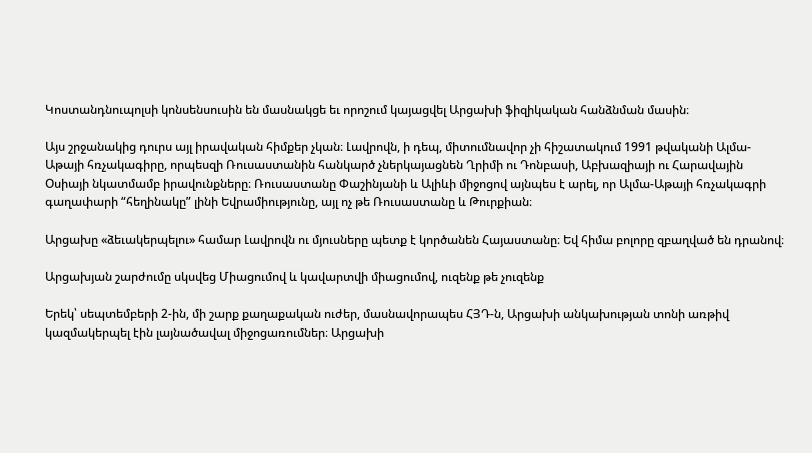Կոստանդնուպոլսի կոնսենսուսին են մասնակցե եւ որոշում կայացվել Արցախի ֆիզիկական հանձնման մասին։

Այս շրջանակից դուրս այլ իրավական հիմքեր չկան։ Լավրովն, ի դեպ, միտումնավոր չի հիշատակում 1991 թվականի Ալմա-Աթայի հռչակագիրը, որպեսզի Ռուսաստանին հանկարծ չներկայացնեն Ղրիմի ու Դոնբասի, Աբխազիայի ու Հարավային Օսիայի նկատմամբ իրավունքները։ Ռուսաստանը Փաշինյանի և Ալիևի միջոցով այնպես է արել, որ Ալմա-Աթայի հռչակագրի գաղափարի “հեղինակը” լինի Եվրամիությունը, այլ ոչ թե Ռուսաստանը և Թուրքիան։

Արցախը «ձեւակերպելու» համար Լավրովն ու մյուսները պետք է կործանեն Հայաստանը։ Եվ հիմա բոլորը զբաղված են դրանով։

Արցախյան շարժումը սկսվեց Միացումով և կավարտվի միացումով, ուզենք թե չուզենք

Երեկ՝ սեպտեմբերի 2-ին, մի շարք քաղաքական ուժեր, մասնավորապես ՀՅԴ-ն, Արցախի անկախության տոնի առթիվ կազմակերպել էին լայնածավալ միջոցառումներ։ Արցախի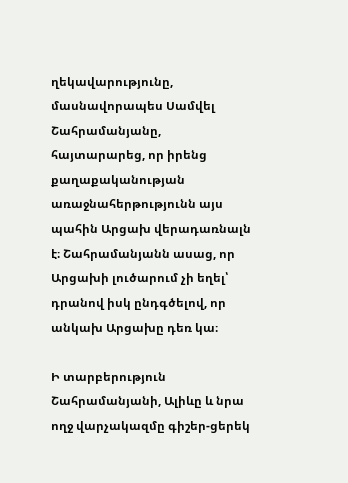ղեկավարությունը, մասնավորապես Սամվել Շահրամանյանը, հայտարարեց, որ իրենց քաղաքականության առաջնահերթությունն այս պահին Արցախ վերադառնալն է։ Շահրամանյանն ասաց, որ Արցախի լուծարում չի եղել՝ դրանով իսկ ընդգծելով, որ անկախ Արցախը դեռ կա։

Ի տարբերություն Շահրամանյանի, Ալիևը և նրա ողջ վարչակազմը գիշեր-ցերեկ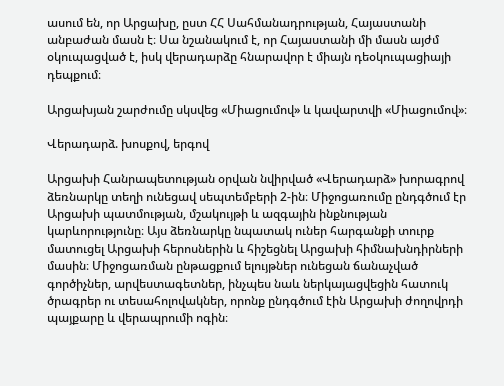ասում են, որ Արցախը, ըստ ՀՀ Սահմանադրության, Հայաստանի անբաժան մասն է։ Սա նշանակում է, որ Հայաստանի մի մասն այժմ օկուպացված է, իսկ վերադարձը հնարավոր է միայն դեօկուպացիայի դեպքում։

Արցախյան շարժումը սկսվեց «Միացումով» և կավարտվի «Միացումով»։

Վերադարձ. խոսքով, երգով

Արցախի Հանրապետության օրվան նվիրված «Վերադարձ» խորագրով ձեռնարկը տեղի ունեցավ սեպտեմբերի 2-ին։ Միջոցառումը ընդգծում էր Արցախի պատմության, մշակույթի և ազգային ինքնության կարևորությունը։ Այս ձեռնարկը նպատակ ուներ հարգանքի տուրք մատուցել Արցախի հերոսներին և հիշեցնել Արցախի հիմնախնդիրների մասին։ Միջոցառման ընթացքում ելույթներ ունեցան ճանաչված գործիչներ, արվեստագետներ, ինչպես նաև ներկայացվեցին հատուկ ծրագրեր ու տեսահոլովակներ, որոնք ընդգծում էին Արցախի ժողովրդի պայքարը և վերապրումի ոգին։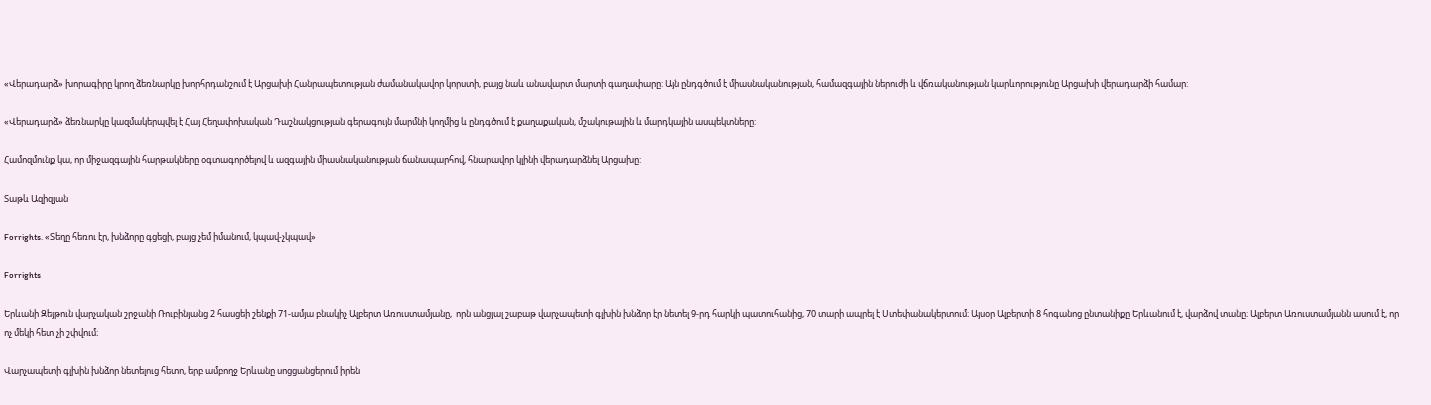«Վերադարձ» խորագիրը կրող ձեռնարկը խորհրդանշում է Արցախի Հանրապետության ժամանակավոր կորստի, բայց նաև անավարտ մարտի գաղափարը: Այն ընդգծում է միասնականության, համազգային ներուժի և վճռականության կարևորությունը Արցախի վերադարձի համար:

«Վերադարձ» ձեռնարկը կազմակերպվել է Հայ Հեղափոխական Դաշնակցության գերագույն մարմնի կողմից և ընդգծում է քաղաքական, մշակութային և մարդկային ասպեկտները:

Համոզմունք կա, որ միջազգային հարթակները օգտագործելով և ազգային միասնականության ճանապարհով, հնարավոր կլինի վերադարձնել Արցախը:

Տաթև Ազիզյան

Forrights. «Տեղը հեռու էր, խնձորը գցեցի, բայց չեմ իմանում, կպավ-չկպավ»

Forrights

Երևանի Զեյթուն վարչական շրջանի Ռուբինյանց 2 հասցեի շենքի 71-ամյա բնակիչ Ալբերտ Առուստամյանը,  որն անցյալ շաբաթ վարչապետի գլխին խնձոր էր նետել 9-րդ հարկի պատուհանից, 70 տարի ապրել է Ստեփանակերտում։ Այսօր Ալբերտի 8 հոգանոց ընտանիքը Երևանում է, վարձով տանը։ Ալբերտ Առուստամյանն ասում է, որ ոչ մեկի հետ չի շփվում։

Վարչապետի գլխին խնձոր նետելուց հետո, երբ ամբողջ Երևանը սոցցանցերում իրեն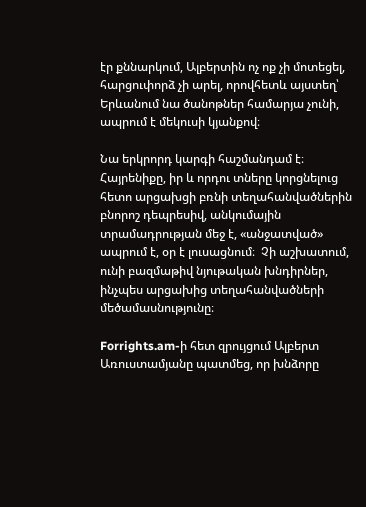էր քննարկում, Ալբերտին ոչ ոք չի մոտեցել, հարցուփորձ չի արել, որովհետև այստեղ՝ Երևանում նա ծանոթներ համարյա չունի, ապրում է մեկուսի կյանքով։

Նա երկրորդ կարգի հաշմանդամ է։ Հայրենիքը, իր և որդու տները կորցնելուց հետո արցախցի բռնի տեղահանվածներին բնորոշ դեպրեսիվ, անկումային տրամադրության մեջ է, «անջատված» ապրում է, օր է լուսացնում։  Չի աշխատում, ունի բազմաթիվ նյութական խնդիրներ, ինչպես արցախից տեղահանվածների մեծամասնությունը։

Forrights.am-ի հետ զրույցում Ալբերտ Առուստամյանը պատմեց, որ խնձորը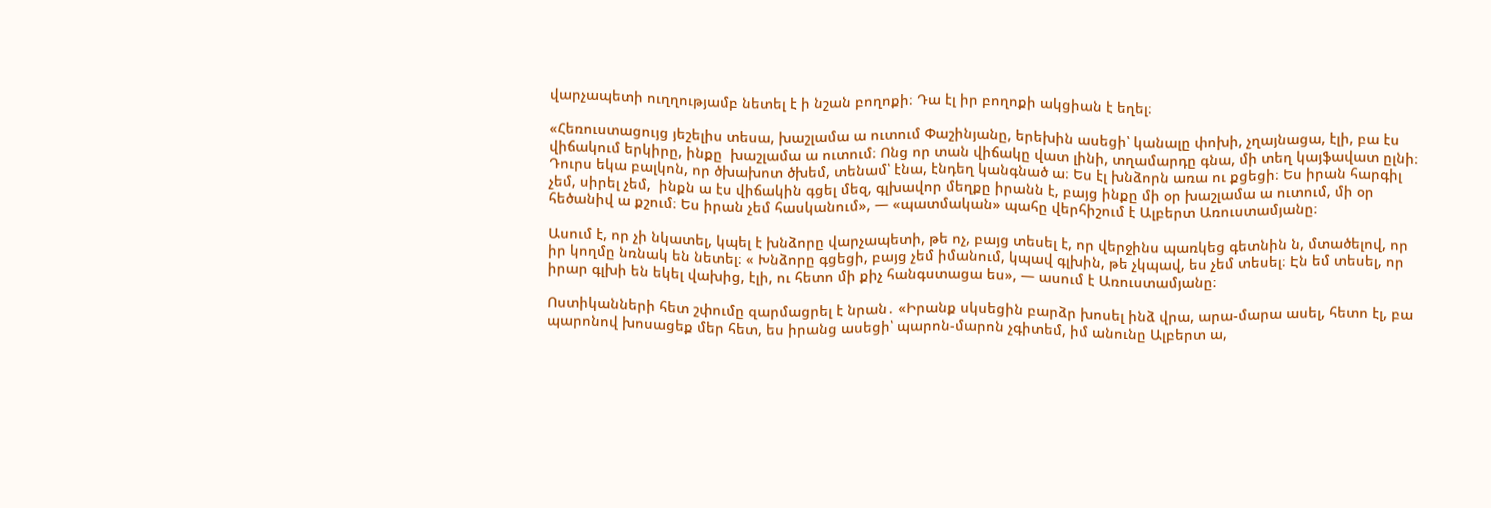վարչապետի ուղղությամբ նետել է ի նշան բողոքի։ Դա էլ իր բողոքի ակցիան է եղել։

«Հեռուստացույց յեշելիս տեսա, խաշլամա ա ուտում Փաշինյանը, երեխին ասեցի՝ կանալը փոխի, չղայնացա, էլի, բա էս վիճակում երկիրը, ինքը  խաշլամա ա ուտում։ Ոնց որ տան վիճակը վատ լինի, տղամարդը գնա, մի տեղ կայֆավատ ըլնի։ Դուրս եկա բալկոն, որ ծխախոտ ծխեմ, տենամ՝ էնա, էնդեղ կանգնած ա։ Ես էլ խնձորն առա ու քցեցի։ Ես իրան հարգիլ չեմ, սիրել չեմ,  ինքն ա էս վիճակին գցել մեզ, գլխավոր մեղքը իրանն է, բայց ինքը մի օր խաշլամա ա ուտում, մի օր հեծանիվ ա քշում։ Ես իրան չեմ հասկանում», — «պատմական» պահը վերհիշում է Ալբերտ Առուստամյանը։

Ասում է, որ չի նկատել, կպել է խնձորը վարչապետի, թե ոչ, բայց տեսել է, որ վերջինս պառկեց գետնին ն, մտածելով, որ իր կողմը նռնակ են նետել։ « Խնձորը գցեցի, բայց չեմ իմանում, կպավ գլխին, թե չկպավ, ես չեմ տեսել։ Էն եմ տեսել, որ իրար գլխի են եկել վախից, էլի, ու հետո մի քիչ հանգստացա ես», — ասում է Առուստամյանը։

Ոստիկանների հետ շփումը զարմացրել է նրան․ «Իրանք սկսեցին բարձր խոսել ինձ վրա, արա-մարա ասել, հետո էլ, բա պարոնով խոսացեք մեր հետ, ես իրանց ասեցի՝ պարոն-մարոն չգիտեմ, իմ անունը Ալբերտ ա,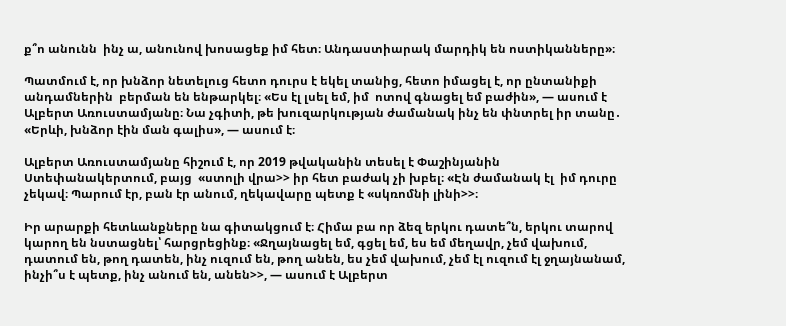ք՞ո անունն  ինչ ա, անունով խոսացեք իմ հետ։ Անդաստիարակ մարդիկ են ոստիկանները»։

Պատմում է, որ խնձոր նետելուց հետո դուրս է եկել տանից, հետո իմացել է, որ ընտանիքի անդամներին  բերման են ենթարկել։ «Ես էլ լսել եմ, իմ  ոտով գնացել եմ բաժին», — ասում է Ալբերտ Առուստամյանը։ Նա չգիտի, թե խուզարկության ժամանակ ինչ են փնտրել իր տանը․ «Երևի, խնձոր էին ման գալիս», — ասում է։

Ալբերտ Առուստամյանը հիշում է, որ 2019 թվականին տեսել է Փաշինյանին Ստեփանակերտում, բայց  «ստոլի վրա>> իր հետ բաժակ չի խբել։ «Էն ժամանակ էլ  իմ դուրը չեկավ։ Պարում էր, բան էր անում, ղեկավարը պետք է «սկռոմնի լինի>>։

Իր արարքի հետևանքները նա գիտակցում է։ Հիմա բա որ ձեզ երկու դատե՞ն, երկու տարով կարող են նստացնել՝ հարցրեցինք։ «Ջղայնացել եմ, գցել եմ, ես եմ մեղավր, չեմ վախում, դատում են, թող դատեն, ինչ ուզում են, թող անեն, ես չեմ վախում, չեմ էլ ուզում էլ ջղայնանամ, ինչի՞ս է պետք, ինչ անում են, անեն>>, — ասում է Ալբերտ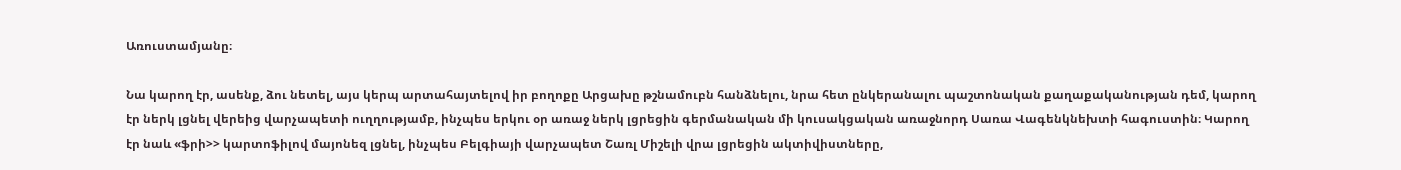Առուստամյանը։

Նա կարող էր, ասենք, ձու նետել, այս կերպ արտահայտելով իր բողոքը Արցախը թշնամուբն հանձնելու, նրա հետ ընկերանալու պաշտոնական քաղաքականության դեմ, կարող էր ներկ լցնել վերեից վարչապետի ուղղությամբ, ինչպես երկու օր առաջ ներկ լցրեցին գերմանական մի կուսակցական առաջնորդ Սառա Վագենկնեխտի հագուստին։ Կարող էր նաև «ֆրի>> կարտոֆիլով մայոնեզ լցնել, ինչպես Բելգիայի վարչապետ Շառլ Միշելի վրա լցրեցին ակտիվիստները,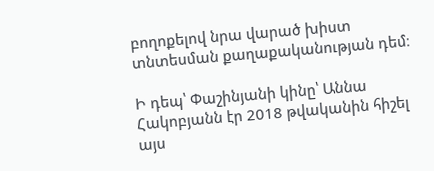բողոքելով նրա վարած խիստ  տնտեսման քաղաքականության դեմ։

Ի դեպ՝ Փաշինյանի կինը՝ Աննա Հակոբյանն էր 2018 թվականին հիշել այս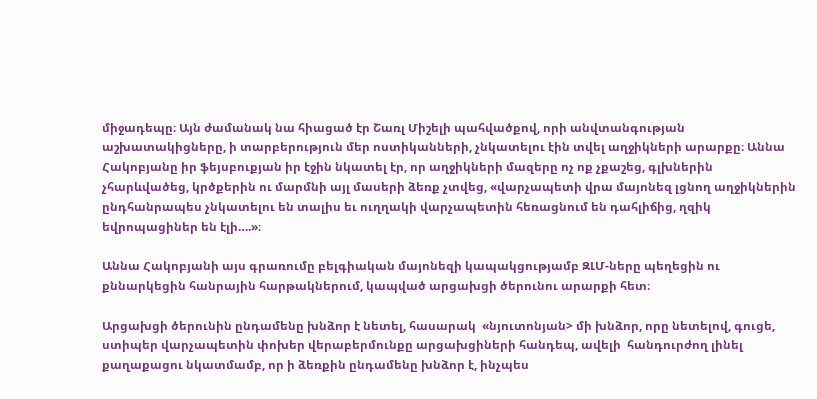միջադեպը։ Այն ժամանակ նա հիացած էր Շառլ Միշելի պահվածքով, որի անվտանգության աշխատակիցները, ի տարբերություն մեր ոստիկանների, չնկատելու էին տվել աղջիկների արարքը։ Աննա Հակոբյանը իր ֆեյսբուքյան իր էջին նկատել էր, որ աղջիկների մազերը ոչ ոք չքաշեց, գլխներին չհարևվածեց, կրծքերին ու մարմնի այլ մասերի ձեռք չտվեց, «վարչապետի վրա մայոնեզ լցնող աղջիկներին ընդհանրապես չնկատելու են տալիս եւ ուղղակի վարչապետին հեռացնում են դահլիճից, ղզիկ եվրոպացիներ են էլի….»։

Աննա Հակոբյանի այս գրառումը բելգիական մայոնեզի կապակցությամբ ԶԼՄ-ները պեղեցին ու քննարկեցին հանրային հարթակներում, կապված արցախցի ծերունու արարքի հետ։

Արցախցի ծերունին ընդամենը խնձոր է նետել, հասարակ  «նյուտոնյան> մի խնձոր, որը նետելով, գուցե, ստիպեր վարչապետին փոխեր վերաբերմունքը արցախցիների հանդեպ, ավելի  հանդուրժող լինել քաղաքացու նկատմամբ, որ ի ձեռքին ընդամենը խնձոր է, ինչպես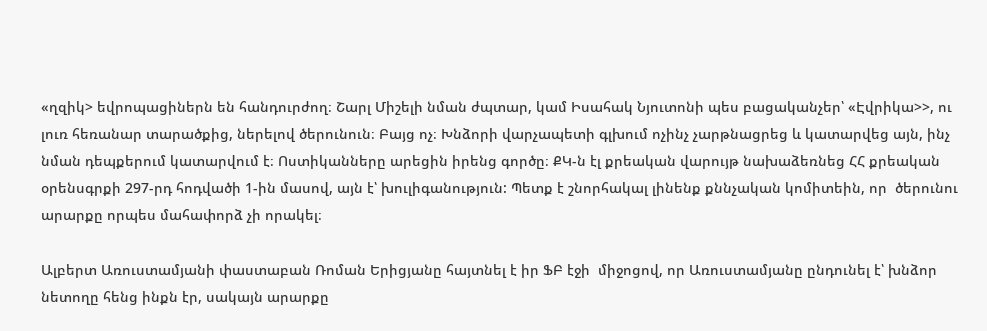«ղզիկ> եվրոպացիներն են հանդուրժող։ Շարլ Միշելի նման ժպտար, կամ Իսահակ Նյուտոնի պես բացականչեր՝ «Էվրիկա>>, ու լուռ հեռանար տարածքից, ներելով ծերունուն։ Բայց ոչ։ Խնձորի վարչապետի գլխում ոչինչ չարթնացրեց և կատարվեց այն, ինչ նման դեպքերում կատարվում է։ Ոստիկանները արեցին իրենց գործը։ ՔԿ-ն էլ քրեական վարույթ նախաձեռնեց ՀՀ քրեական օրենսգրքի 297-րդ հոդվածի 1-ին մասով, այն է՝ խուլիգանություն: Պետք է շնորհակալ լինենք քննչական կոմիտեին, որ  ծերունու արարքը որպես մահափորձ չի որակել։

Ալբերտ Առուստամյանի փաստաբան Ռոման Երիցյանը հայտնել է իր ՖԲ էջի  միջոցով, որ Առուստամյանը ընդունել է՝ խնձոր նետողը հենց ինքն էր, սակայն արարքը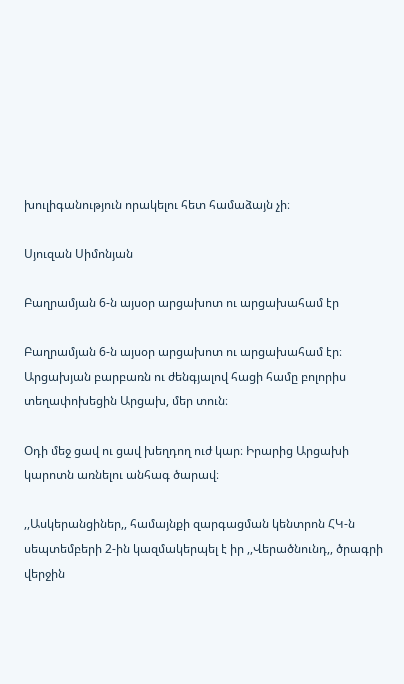խուլիգանություն որակելու հետ համաձայն չի։

Սյուզան Սիմոնյան

Բաղրամյան 6-ն այսօր արցախոտ ու արցախահամ էր

Բաղրամյան 6-ն այսօր արցախոտ ու արցախահամ էր։ Արցախյան բարբառն ու ժենգյալով հացի համը բոլորիս տեղափոխեցին Արցախ, մեր տուն։

Օդի մեջ ցավ ու ցավ խեղդող ուժ կար։ Իրարից Արցախի կարոտն առնելու անհագ ծարավ։

,,Ասկերանցիներ,, համայնքի զարգացման կենտրոն ՀԿ-ն սեպտեմբերի 2-ին կազմակերպել է իր ,,Վերածնունդ,, ծրագրի վերջին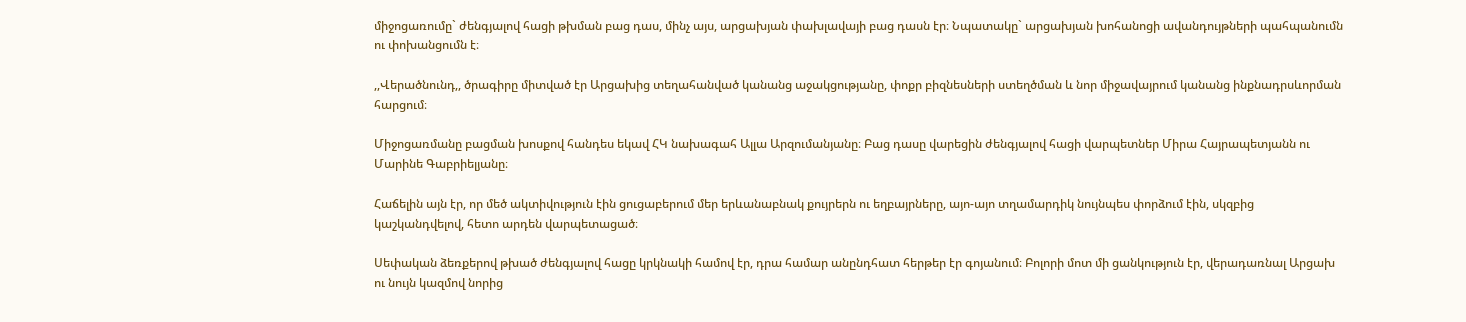միջոցառումը` ժենգյալով հացի թխման բաց դաս, մինչ այս, արցախյան փախլավայի բաց դասն էր։ Նպատակը` արցախյան խոհանոցի ավանդույթների պահպանումն ու փոխանցումն է։

,,Վերածնունդ,, ծրագիրը միտված էր Արցախից տեղահանված կանանց աջակցությանը, փոքր բիզնեսների ստեղծման և նոր միջավայրում կանանց ինքնադրսևորման հարցում։

Միջոցառմանը բացման խոսքով հանդես եկավ ՀԿ նախագահ Ալլա Արզումանյանը։ Բաց դասը վարեցին ժենգյալով հացի վարպետներ Միրա Հայրապետյանն ու Մարինե Գաբրիելյանը։

Հաճելին այն էր, որ մեծ ակտիվություն էին ցուցաբերում մեր երևանաբնակ քույրերն ու եղբայրները, այո-այո տղամարդիկ նույնպես փորձում էին, սկզբից կաշկանդվելով, հետո արդեն վարպետացած։

Սեփական ձեռքերով թխած ժենգյալով հացը կրկնակի համով էր, դրա համար անընդհատ հերթեր էր գոյանում։ Բոլորի մոտ մի ցանկություն էր, վերադառնալ Արցախ ու նույն կազմով նորից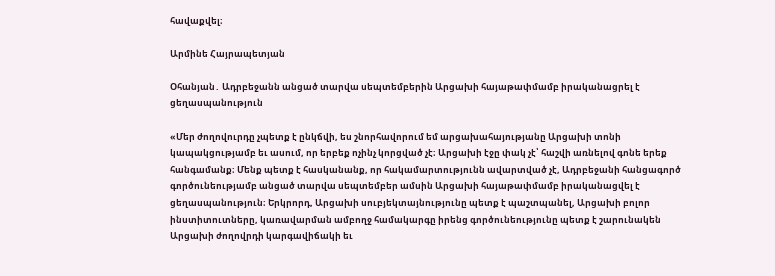հավաքվել։

Արմինե Հայրապետյան

Օհանյան․ Ադրբեջանն անցած տարվա սեպտեմբերին Արցախի հայաթափմամբ իրականացրել է ցեղասպանություն

«Մեր ժողովուրդը չպետք է ընկճվի, ես շնորհավորում եմ արցախահայությանը Արցախի տոնի կապակցությամբ եւ ասում, որ երբեք ոչինչ կորցված չէ։ Արցախի էջը փակ չէ՝ հաշվի առնելով գոնե երեք հանգամանք։ Մենք պետք է հասկանանք, որ հակամարտությունն ավարտված չէ, Ադրբեջանի հանցագործ գործունեությամբ անցած տարվա սեպտեմբեր ամսին Արցախի հայաթափմամբ իրականացվել է ցեղասպանություն։ Երկրորդ, Արցախի սուբյեկտայնությունը պետք է պաշտպանել, Արցախի բոլոր ինստիտուտները, կառավարման ամբողջ համակարգը իրենց գործունեությունը պետք է շարունակեն Արցախի ժողովրդի կարգավիճակի եւ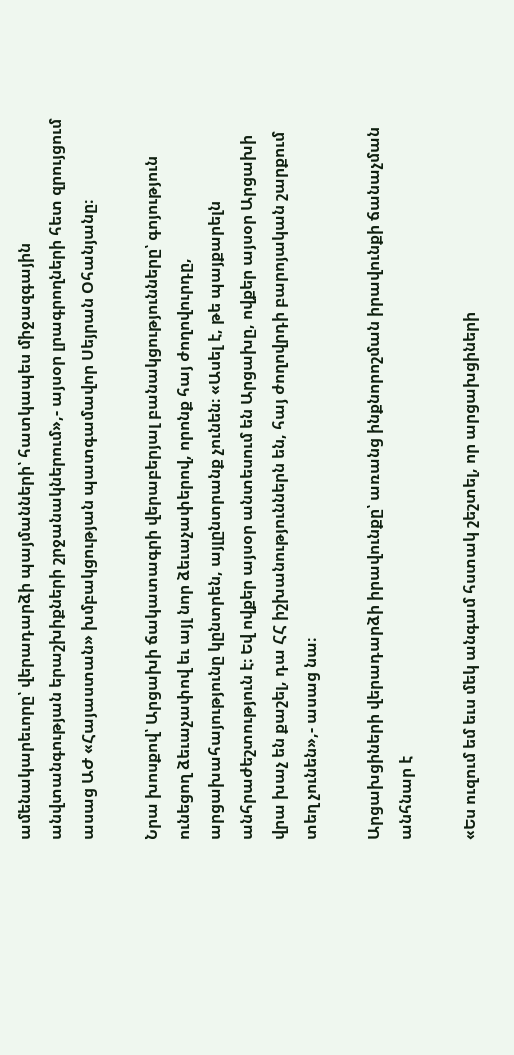ամենակարեւորը՝ վերադարձի պայմանների՝ հատկապես միջազգային անվտանգության երաշխիքների շրջանակներում»,- այսօր լրագրողների հետ զրույցում ասաց ԱԺ «Հայաստան» խմբակցության պատգամավոր Սեյրան Օհանյանը։

Նրա խոսքով՝ Արցախի ճակատագրի վերաբերյալ բանակցությունները՝ գոյություն ունեցող ձեւաչափով եւ այլ նոր ձեւաչափերով, որոնք հայ ժողովուրդը, արցախահայությունը կընտրեն, այլընտրանք չունեն։ «Ասել է, թե պայքարելն անհրաժեշտություն է։ Եվ ովքեր այսօր անտեսում են Արցախը, ովքեր այսօր Արցախի վրա խաչ են քաշել, դա ՀՀ իշխանություններն են, հայ ժողովրդի բարոյական շարքում տեղ չունեն»,- ասաց նա։

Արցախցիների վերադարձի իրավունքը՝ առանց ինքնորոշման իրավունքի ճանաչման անհնար է

«Ես ուզում եմ եւս մեկ անգամ հստակ շեշտել, որ արցախցիների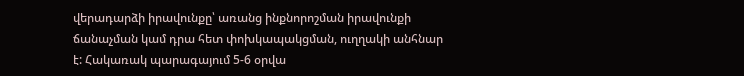վերադարձի իրավունքը՝ առանց ինքնորոշման իրավունքի ճանաչման կամ դրա հետ փոխկապակցման, ուղղակի անհնար է: Հակառակ պարագայում 5-6 օրվա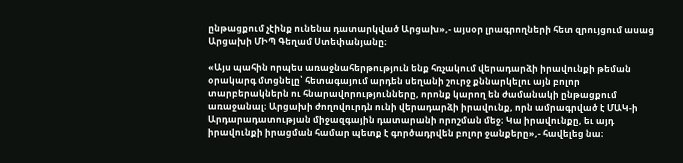ընթացքում չէինք ունենա դատարկված Արցախ»,- այսօր լրագրողների հետ զրույցում ասաց Արցախի ՄԻՊ Գեղամ Ստեփանյանը։

«Այս պահին որպես առաջնահերթություն ենք հռչակում վերադարձի իրավունքի թեման օրակարգ մտցնելը՝ հետագայում արդեն սեղանի շուրջ քննարկելու այն բոլոր տարբերակներն ու հնարավորությունները, որոնք կարող են ժամանակի ընթացքում առաջանալ։ Արցախի ժողովուրդն ունի վերադարձի իրավունք, որն ամրագրված է ՄԱԿ-ի Արդարադատության միջազգային դատարանի որոշման մեջ։ Կա իրավունքը, եւ այդ իրավունքի իրացման համար պետք է գործադրվեն բոլոր ջանքերը»,- հավելեց նա։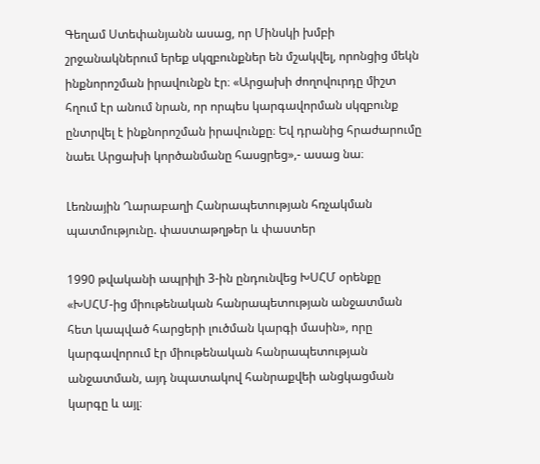Գեղամ Ստեփանյանն ասաց, որ Մինսկի խմբի շրջանակներում երեք սկզբունքներ են մշակվել, որոնցից մեկն ինքնորոշման իրավունքն էր։ «Արցախի ժողովուրդը միշտ հղում էր անում նրան, որ որպես կարգավորման սկզբունք ընտրվել է ինքնորոշման իրավունքը։ Եվ դրանից հրաժարումը նաեւ Արցախի կործանմանը հասցրեց»,- ասաց նա։

Լեռնային Ղարաբաղի Հանրապետության հռչակման պատմությունը. փաստաթղթեր և փաստեր

1990 թվականի ապրիլի 3-ին ընդունվեց ԽՍՀՄ օրենքը «ԽՍՀՄ-ից միութենական հանրապետության անջատման հետ կապված հարցերի լուծման կարգի մասին», որը կարգավորում էր միութենական հանրապետության անջատման, այդ նպատակով հանրաքվեի անցկացման կարգը և այլ։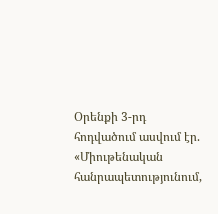Օրենքի 3-րդ հոդվածում ասվում էր. «Միութենական հանրապետությունում,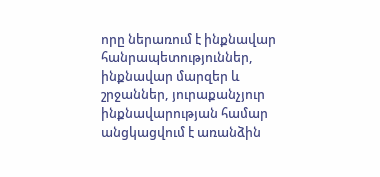որը ներառում է ինքնավար հանրապետություններ, ինքնավար մարզեր և շրջաններ, յուրաքանչյուր ինքնավարության համար անցկացվում է առանձին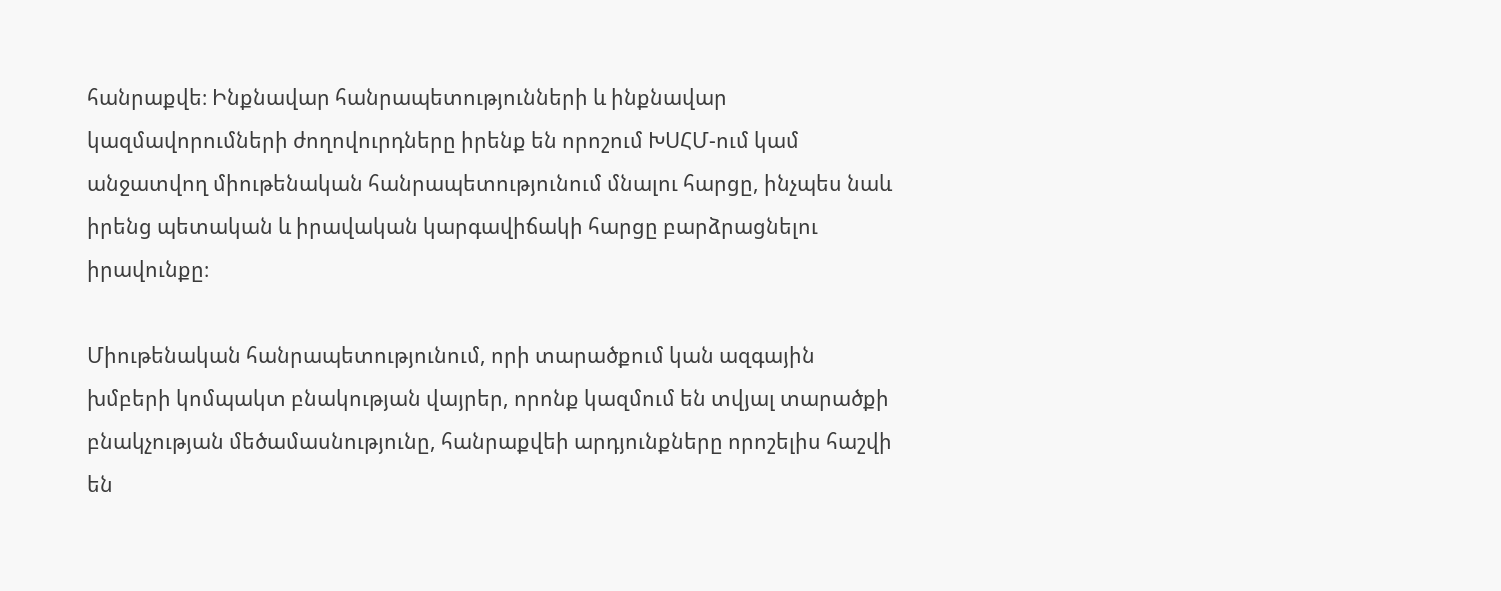հանրաքվե։ Ինքնավար հանրապետությունների և ինքնավար կազմավորումների ժողովուրդները իրենք են որոշում ԽՍՀՄ-ում կամ անջատվող միութենական հանրապետությունում մնալու հարցը, ինչպես նաև իրենց պետական և իրավական կարգավիճակի հարցը բարձրացնելու իրավունքը։

Միութենական հանրապետությունում, որի տարածքում կան ազգային խմբերի կոմպակտ բնակության վայրեր, որոնք կազմում են տվյալ տարածքի բնակչության մեծամասնությունը, հանրաքվեի արդյունքները որոշելիս հաշվի են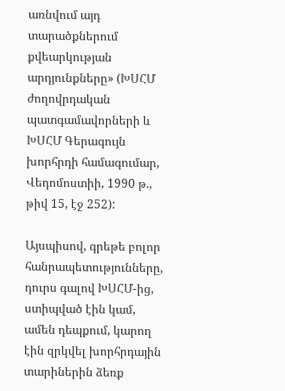առնվում այդ տարածքներում քվեարկության արդյունքները» (ԽՍՀՄ ժողովրդական պատգամավորների և ԽՍՀՄ Գերագույն խորհրդի համագումար, Վեդոմոստիի, 1990 թ., թիվ 15, էջ 252):

Այսպիսով, գրեթե բոլոր հանրապետությունները, դուրս գալով ԽՍՀՄ-ից, ստիպված էին կամ, ամեն դեպքում, կարող էին զրկվել խորհրդային տարիներին ձեռք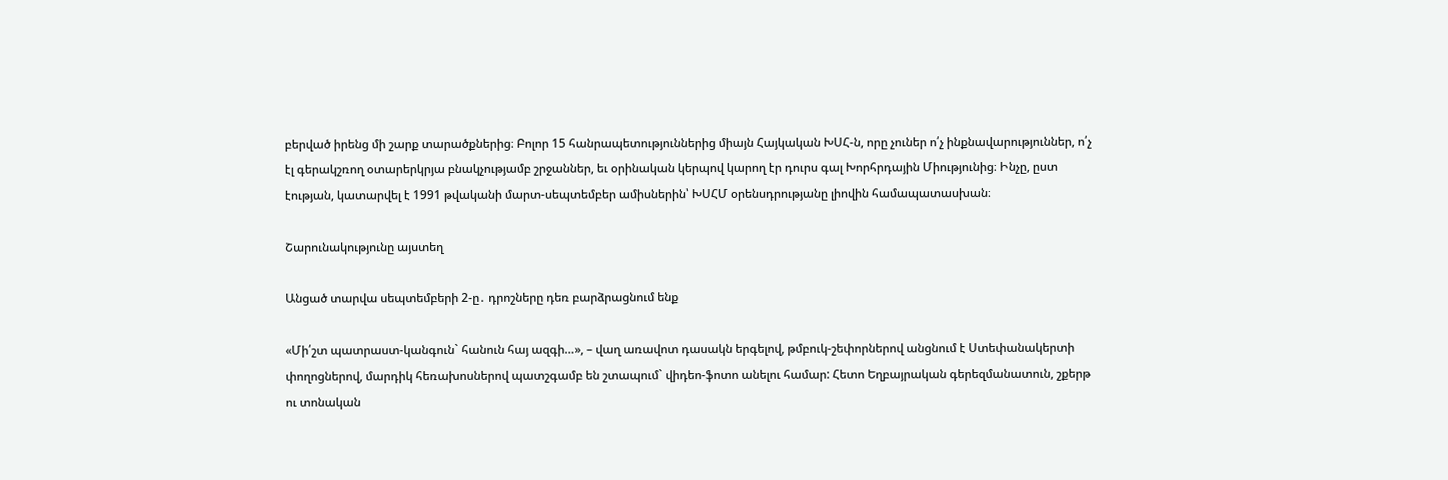բերված իրենց մի շարք տարածքներից։ Բոլոր 15 հանրապետություններից միայն Հայկական ԽՍՀ-ն, որը չուներ ո՛չ ինքնավարություններ, ո՛չ էլ գերակշռող օտարերկրյա բնակչությամբ շրջաններ, եւ օրինական կերպով կարող էր դուրս գալ Խորհրդային Միությունից։ Ինչը, ըստ էության, կատարվել է 1991 թվականի մարտ-սեպտեմբեր ամիսներին՝ ԽՍՀՄ օրենսդրությանը լիովին համապատասխան։

Շարունակությունը այստեղ

Անցած տարվա սեպտեմբերի 2-ը․ դրոշները դեռ բարձրացնում ենք

«Մի՛շտ պատրաստ-կանգուն` հանուն հայ ազգի…», – վաղ առավոտ դասակն երգելով, թմբուկ-շեփորներով անցնում է Ստեփանակերտի փողոցներով, մարդիկ հեռախոսներով պատշգամբ են շտապում` վիդեո-ֆոտո անելու համար: Հետո Եղբայրական գերեզմանատուն, շքերթ ու տոնական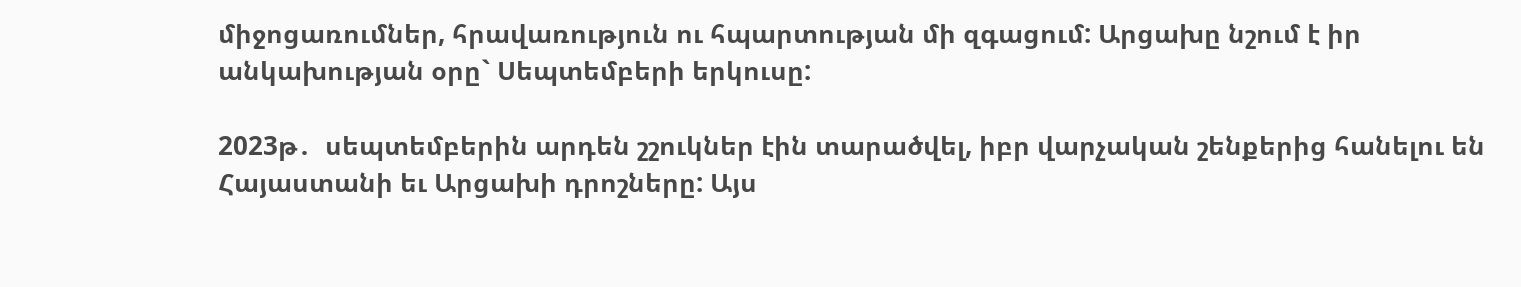միջոցառումներ, հրավառություն ու հպարտության մի զգացում: Արցախը նշում է իր անկախության օրը` Սեպտեմբերի երկուսը:

2023թ․  սեպտեմբերին արդեն շշուկներ էին տարածվել, իբր վարչական շենքերից հանելու են Հայաստանի եւ Արցախի դրոշները: Այս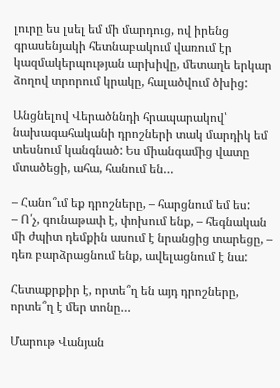լուրը ես լսել եմ մի մարդուց, ով իրենց գրասենյակի հետնաբակում վառում էր կազմակերպության արխիվը, մետաղե երկար ձողով տրորում կրակը, հալածվում ծխից:

Անցնելով Վերածննդի հրապարակով՝ նախագահականի դրոշների տակ մարդիկ եմ տեսնում կանգնած: Ես միանգամից վատը մտածեցի, ահա, հանում են…

– Հանո՞ւմ եք դրոշները, – հարցնում եմ ես:
– Ո՛չ, գունաթափ է, փոխում ենք, – հեգնական մի ժպիտ դեմքին ասում է նրանցից տարեցը, – դեռ բարձրացնում ենք, ավելացնում է նա:

Հետաքրքիր է, որտե՞ղ են այդ դրոշները, որտե՞ղ է մեր տոնը…

Մարութ Վանյան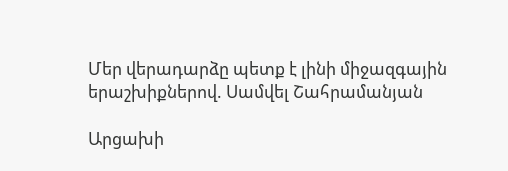Մեր վերադարձը պետք է լինի միջազգային երաշխիքներով. Սամվել Շահրամանյան

Արցախի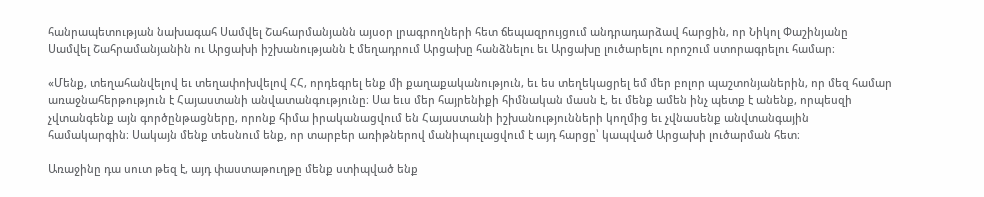հանրապետության նախագահ Սամվել Շահարմանյանն այսօր լրագրողների հետ ճեպազրույցում անդրադարձավ հարցին, որ Նիկոլ Փաշինյանը Սամվել Շահրամանյանին ու Արցախի իշխանությանն է մեղադրում Արցախը հանձնելու եւ Արցախը լուծարելու որոշում ստորագրելու համար։

«Մենք, տեղահանվելով եւ տեղափոխվելով ՀՀ, որդեգրել ենք մի քաղաքականություն, եւ ես տեղեկացրել եմ մեր բոլոր պաշտոնյաներին, որ մեզ համար առաջնահերթություն է Հայաստանի անվատանգությունը։ Սա եւս մեր հայրենիքի հիմնական մասն է, եւ մենք ամեն ինչ պետք է անենք, որպեսզի չվտանգենք այն գործընթացները, որոնք հիմա իրականացվում են Հայաստանի իշխանությունների կողմից եւ չվնասենք անվտանգային համակարգին։ Սակայն մենք տեսնում ենք, որ տարբեր առիթներով մանիպուլացվում է այդ հարցը՝ կապված Արցախի լուծարման հետ։

Առաջինը դա սուտ թեզ է, այդ փաստաթուղթը մենք ստիպված ենք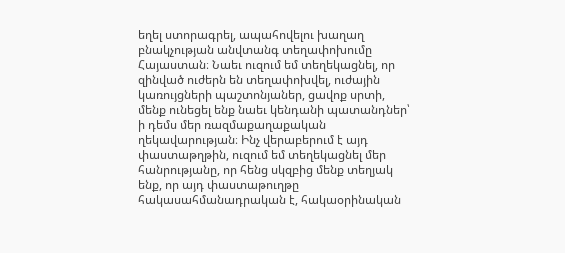եղել ստորագրել, ապահովելու խաղաղ բնակչության անվտանգ տեղափոխումը Հայաստան։ Նաեւ ուզում եմ տեղեկացնել, որ զինված ուժերն են տեղափոխվել, ուժային կառույցների պաշտոնյաներ, ցավոք սրտի, մենք ունեցել ենք նաեւ կենդանի պատանդներ՝ ի դեմս մեր ռազմաքաղաքական ղեկավարության։ Ինչ վերաբերում է այդ փաստաթղթին, ուզում եմ տեղեկացնել մեր հանրությանը, որ հենց սկզբից մենք տեղյակ ենք, որ այդ փաստաթուղթը հակասահմանադրական է, հակաօրինական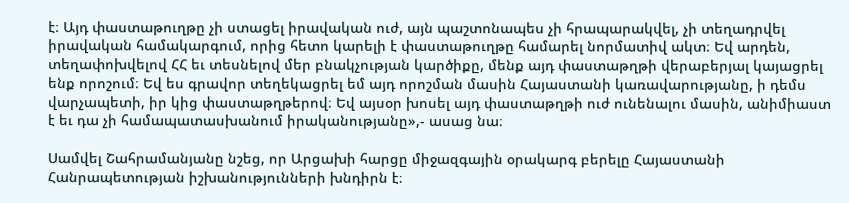է։ Այդ փաստաթուղթը չի ստացել իրավական ուժ, այն պաշտոնապես չի հրապարակվել, չի տեղադրվել իրավական համակարգում, որից հետո կարելի է փաստաթուղթը համարել նորմատիվ ակտ։ Եվ արդեն, տեղափոխվելով ՀՀ եւ տեսնելով մեր բնակչության կարծիքը, մենք այդ փաստաթղթի վերաբերյալ կայացրել ենք որոշում։ Եվ ես գրավոր տեղեկացրել եմ այդ որոշման մասին Հայաստանի կառավարությանը, ի դեմս վարչապետի, իր կից փաստաթղթերով։ Եվ այսօր խոսել այդ փաստաթղթի ուժ ունենալու մասին, անիմիաստ է եւ դա չի համապատասխանում իրականությանը»,- ասաց նա։

Սամվել Շահրամանյանը նշեց, որ Արցախի հարցը միջազգային օրակարգ բերելը Հայաստանի Հանրապետության իշխանությունների խնդիրն է։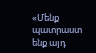«Մենք պատրաստ ենք այդ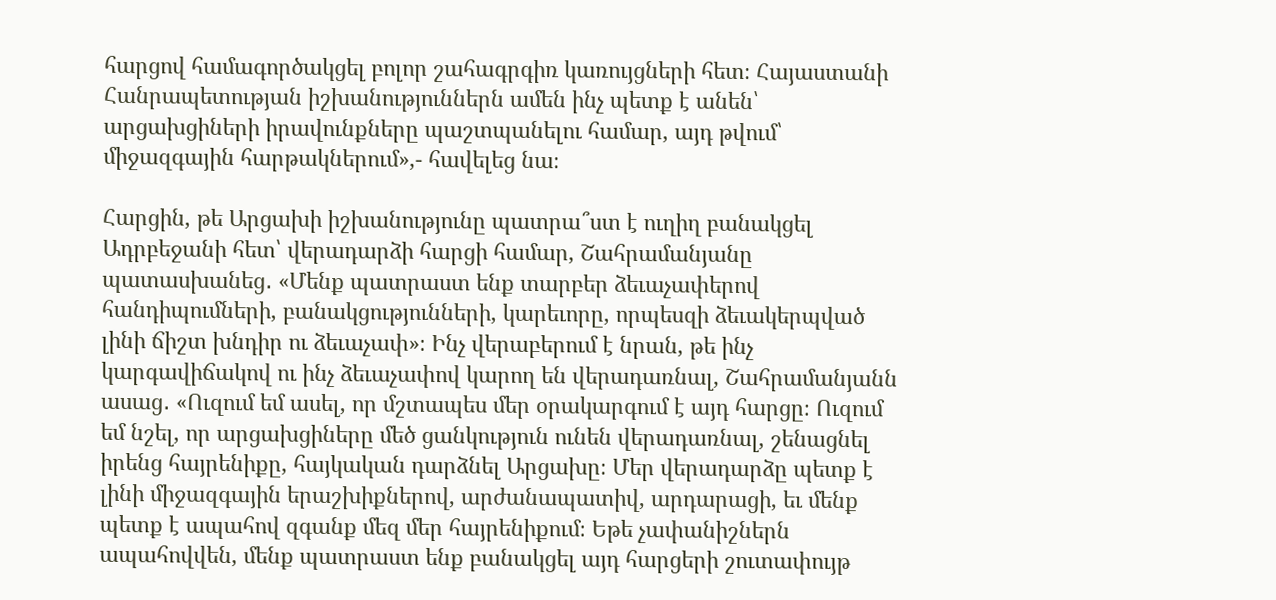հարցով համագործակցել բոլոր շահագրգիռ կառույցների հետ։ Հայաստանի Հանրապետության իշխանություններն ամեն ինչ պետք է անեն՝ արցախցիների իրավունքները պաշտպանելու համար, այդ թվում՝ միջազգային հարթակներում»,- հավելեց նա։

Հարցին, թե Արցախի իշխանությունը պատրա՞ստ է ուղիղ բանակցել Ադրբեջանի հետ՝ վերադարձի հարցի համար, Շահրամանյանը պատասխանեց․ «Մենք պատրաստ ենք տարբեր ձեւաչափերով հանդիպումների, բանակցությունների, կարեւորը, որպեսզի ձեւակերպված լինի ճիշտ խնդիր ու ձեւաչափ»։ Ինչ վերաբերում է նրան, թե ինչ կարգավիճակով ու ինչ ձեւաչափով կարող են վերադառնալ, Շահրամանյանն ասաց․ «Ուզում եմ ասել, որ մշտապես մեր օրակարգում է այդ հարցը։ Ուզում եմ նշել, որ արցախցիները մեծ ցանկություն ունեն վերադառնալ, շենացնել իրենց հայրենիքը, հայկական դարձնել Արցախը։ Մեր վերադարձը պետք է լինի միջազգային երաշխիքներով, արժանապատիվ, արդարացի, եւ մենք պետք է ապահով զգանք մեզ մեր հայրենիքում։ Եթե չափանիշներն ապահովվեն, մենք պատրաստ ենք բանակցել այդ հարցերի շուտափույթ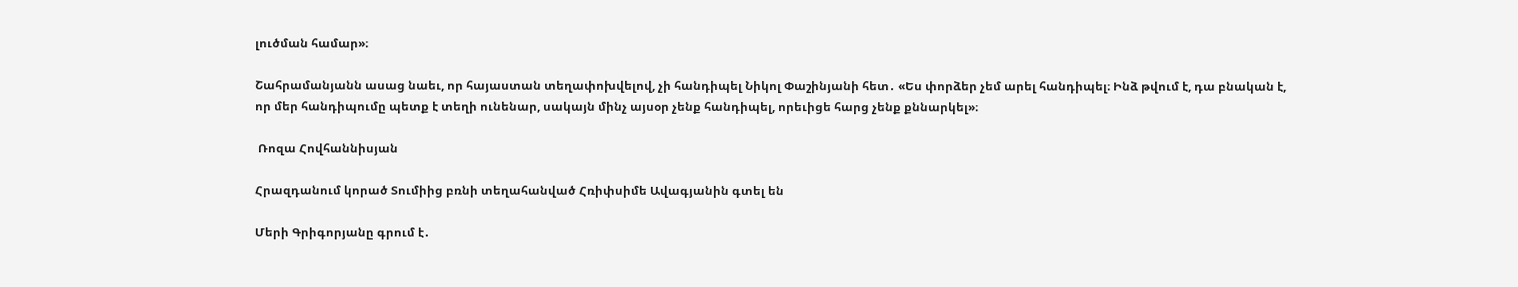լուծման համար»։

Շահրամանյանն ասաց նաեւ, որ հայաստան տեղափոխվելով, չի հանդիպել Նիկոլ Փաշինյանի հետ․ «Ես փորձեր չեմ արել հանդիպել։ Ինձ թվում է, դա բնական է, որ մեր հանդիպումը պետք է տեղի ունենար, սակայն մինչ այսօր չենք հանդիպել, որեւիցե հարց չենք քննարկել»։

 Ռոզա Հովհաննիսյան

Հրազդանում կորած Տումիից բռնի տեղահանված Հռիփսիմե Ավագյանին գտել են

Մերի Գրիգորյանը գրում է․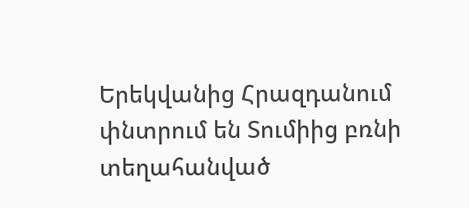Երեկվանից Հրազդանում փնտրում են Տումիից բռնի տեղահանված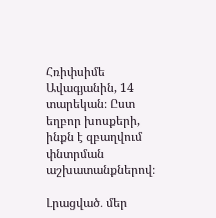Հռիփսիմե Ավագյանին, 14 տարեկան։ Ըստ եղբոր խոսքերի, ինքն է զբաղվում փնտրման աշխատանքներով։

Լրացված․ մեր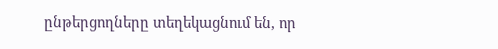ընթերցողները տեղեկացնում են, որ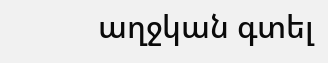աղջկան գտել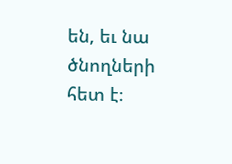են, եւ նա ծնողների հետ է։